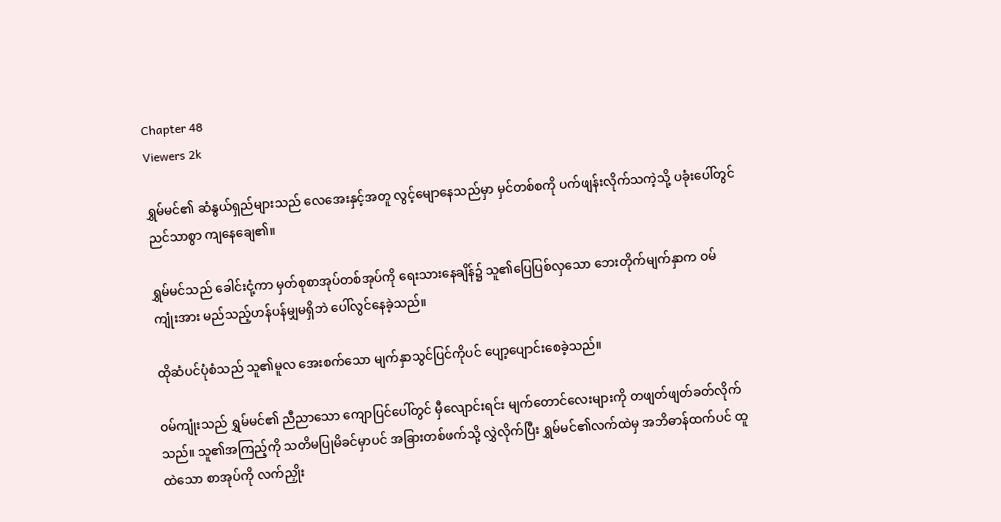Chapter 48
Viewers 2k

ရွှမ်မင်၏ ဆံနွယ်ရှည်များသည် လေအေးနှင့်အတူ လွင့်မျောနေသည်မှာ မှင်တစ်စကို ပက်ဖျန်းလိုက်သကဲ့သို့ ပခုံးပေါ်တွင် ညင်သာစွာ ကျနေချေ၏။

ရွှမ်မင်သည် ခေါင်းငုံ့ကာ မှတ်စုစာအုပ်တစ်အုပ်ကို ရေးသားနေချိန်၌ သူ၏ပြေပြစ်လှသော ဘေးတိုက်မျက်နှာက ဝမ်ကျုံးအား မည်သည့်ဟန်ပန်မျှမရှိဘဲ ပေါ်လွင်နေခဲ့သည်။

ထိုဆံပင်ပုံစံသည် သူ၏မူလ အေးစက်သော မျက်နှာသွင်ပြင်ကိုပင် ပျော့ပျောင်းစေခဲ့သည်။

ဝမ်ကျုံးသည် ရွှမ်မင်၏ ညီညာသော ကျောပြင်ပေါ်တွင် မှီလျောင်းရင်း မျက်တောင်လေးများကို တဖျတ်ဖျတ်ခတ်လိုက်သည်။ သူ၏အကြည့်ကို သတိမပြုမိခင်မှာပင် အခြားတစ်ဖက်သို့ လွှဲလိုက်ပြီး ရွှမ်မင်၏လက်ထဲမှ အဘိဓာန်ထက်ပင် ထူထဲသော စာအုပ်ကို လက်ညှိုး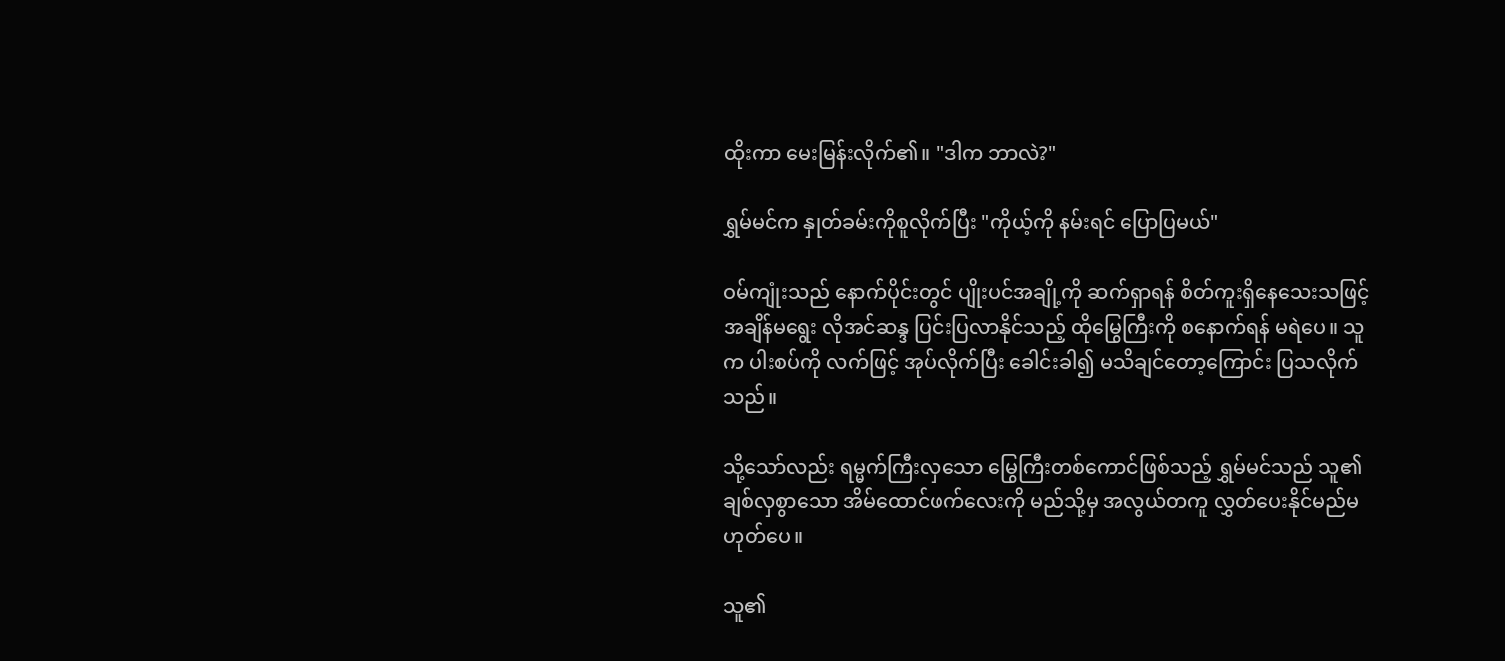ထိုးကာ မေးမြန်းလိုက်၏။ "ဒါက ဘာလဲ?"

ရွှမ်မင်က နှုတ်ခမ်းကိုစူလိုက်ပြီး "ကိုယ့်ကို နမ်းရင် ပြောပြမယ်"

ဝမ်ကျုံးသည် နောက်ပိုင်းတွင် ပျိုးပင်အချို့ကို ဆက်ရှာရန် စိတ်ကူးရှိနေသေးသဖြင့် အချိန်မရွေး လိုအင်ဆန္ဒ ပြင်းပြလာနိုင်သည့် ထိုမြွေကြီးကို စနောက်ရန် မရဲပေ။ သူက ပါးစပ်ကို လက်ဖြင့် အုပ်လိုက်ပြီး ခေါင်းခါ၍ မသိချင်တော့ကြောင်း ပြသလိုက်သည်။

သို့သော်လည်း ရမ္မက်ကြီးလှသော မြွေကြီးတစ်ကောင်ဖြစ်သည့် ရွှမ်မင်သည် သူ၏ ချစ်လှစွာသော အိမ်ထောင်ဖက်လေးကို မည်သို့မှ အလွယ်တကူ လွှတ်ပေးနိုင်မည်မဟုတ်ပေ။

သူ၏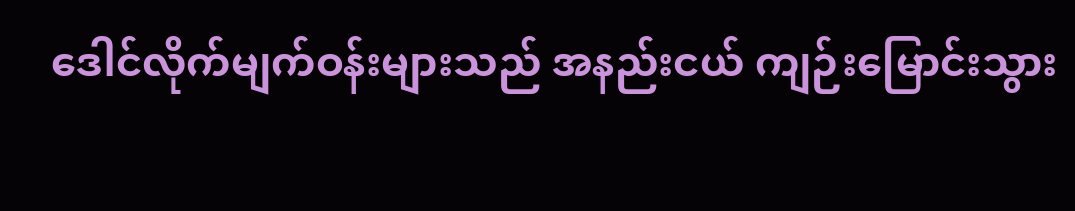ဒေါင်လိုက်မျက်ဝန်းများသည် အနည်းငယ် ကျဉ်းမြောင်းသွား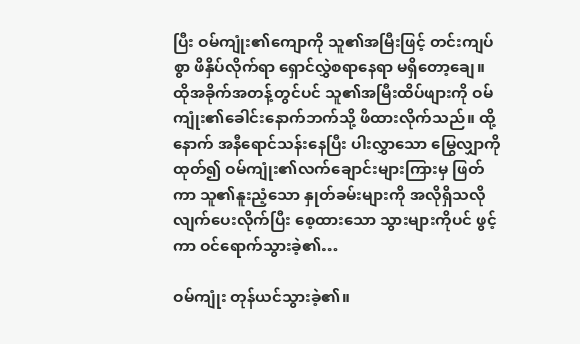ပြီး ဝမ်ကျုံး၏ကျောကို သူ၏အမြီးဖြင့် တင်းကျပ်စွာ ဖိနှိပ်လိုက်ရာ ရှောင်လွှဲစရာနေရာ မရှိတော့ချေ။ ထိုအခိုက်အတန့်တွင်ပင် သူ၏အမြီးထိပ်ဖျားကို ဝမ်ကျုံး၏ခေါင်းနောက်ဘက်သို့ ဖိထားလိုက်သည်။ ထို့နောက် အနီရောင်သန်းနေပြီး ပါးလွှာသော မြွေလျှာကို ထုတ်၍ ဝမ်ကျုံး၏လက်ချောင်းများကြားမှ ဖြတ်ကာ သူ၏နူးညံ့သော နှုတ်ခမ်းများကို အလိုရှိသလို လျက်ပေးလိုက်ပြီး စေ့ထားသော သွားများကိုပင် ဖွင့်ကာ ဝင်ရောက်သွားခဲ့၏…

ဝမ်ကျုံး တုန်ယင်သွားခဲ့၏။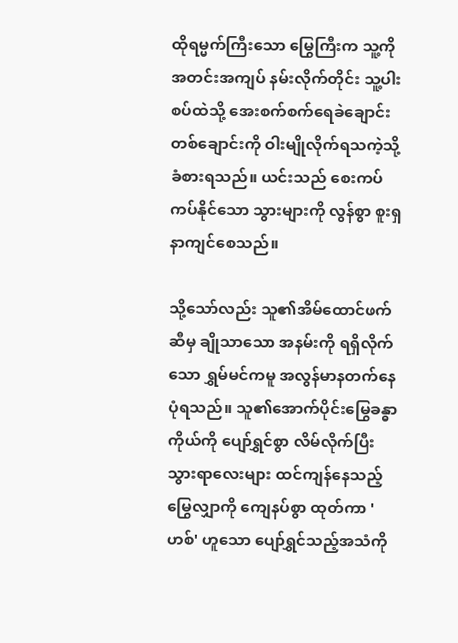ထိုရမ္မက်ကြီးသော မြွေကြီးက သူ့ကို အတင်းအကျပ် နမ်းလိုက်တိုင်း သူ့ပါးစပ်ထဲသို့ အေးစက်စက်ရေခဲချောင်းတစ်ချောင်းကို ဝါးမျိုလိုက်ရသကဲ့သို့ ခံစားရသည်။ ယင်းသည် စေးကပ်ကပ်နိုင်သော သွားများကို လွန်စွာ စူးရှနာကျင်စေသည်။

သို့သော်လည်း သူ၏အိမ်ထောင်ဖက်ဆီမှ ချိုသာသော အနမ်းကို ရရှိလိုက်သော ရွှမ်မင်ကမူ အလွန်မာနတက်နေပုံရသည်။ သူ၏အောက်ပိုင်းမြွေခန္ဓာကိုယ်ကို ပျော်ရွှင်စွာ လိမ်လိုက်ပြီး သွားရာလေးများ ထင်ကျန်နေသည့် မြွေလျှာကို ကျေနပ်စွာ ထုတ်ကာ 'ဟစ်' ဟူသော ပျော်ရွှင်သည့်အသံကို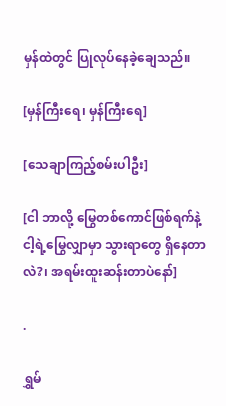မှန်ထဲတွင် ပြုလုပ်နေခဲ့ချေသည်။

[မှန်ကြီးရေ၊ မှန်ကြီးရေ]

[သေချာကြည့်စမ်းပါဦး]

[ငါ ဘာလို့ မြွေတစ်ကောင်ဖြစ်ရက်နဲ့ ငါ့ရဲ့မြွေလျှာမှာ သွားရာတွေ ရှိနေတာလဲ?၊ အရမ်းထူးဆန်းတာပဲနော်]

.

ရွှမ်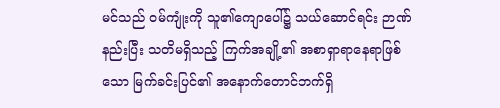မင်သည် ဝမ်ကျုံးကို သူ၏ကျောပေါ်၌ သယ်ဆောင်ရင်း ဉာဏ်နည်းပြီး သတိမရှိသည့် ကြက်အချို့၏ အစာရှာရာနေရာဖြစ်သော မြက်ခင်းပြင်၏ အနောက်တောင်ဘက်ရှိ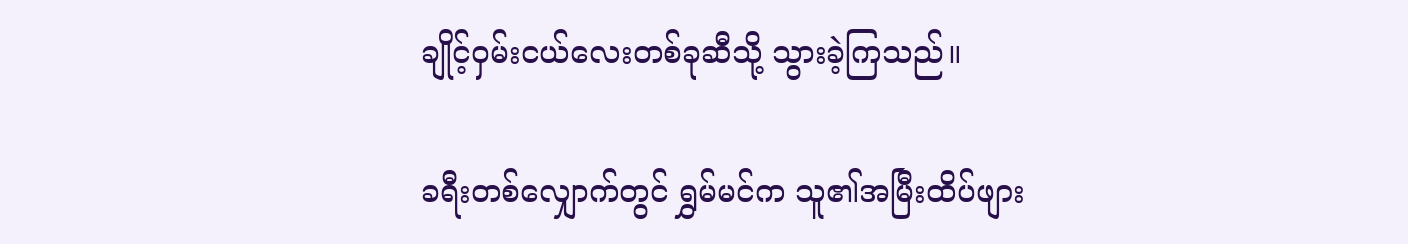ချိုင့်ဝှမ်းငယ်လေးတစ်ခုဆီသို့ သွားခဲ့ကြသည်။

ခရီးတစ်လျှောက်တွင် ရွှမ်မင်က သူ၏အမြီးထိပ်ဖျား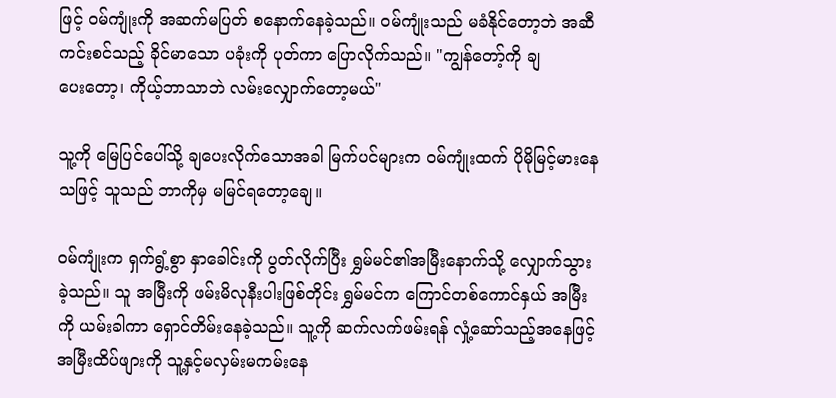ဖြင့် ဝမ်ကျုံးကို အဆက်မပြတ် စနောက်နေခဲ့သည်။ ဝမ်ကျုံးသည် မခံနိုင်တော့ဘဲ အဆီကင်းစင်သည့် ခိုင်မာသော ပခုံးကို ပုတ်ကာ ပြောလိုက်သည်။ "ကျွန်တော့်ကို ချပေး‌တော့၊ ကိုယ့်ဘာသာဘဲ လမ်းလျှောက်တော့မယ်"

သူ့ကို မြေပြင်ပေါ်သို့ ချပေးလိုက်သောအခါ မြက်ပင်များက ဝမ်ကျုံးထက် ပိုမိုမြင့်မားနေသဖြင့် သူသည် ဘာကိုမှ မမြင်ရတော့ချေ။

ဝမ်ကျုံးက ရှက်ရွံ့စွာ နှာခေါင်းကို ပွတ်လိုက်ပြီး ရွှမ်မင်၏အမြီးနောက်သို့ လျှောက်သွားခဲ့သည်။ သူ အမြီးကို ဖမ်းမိလုနီးပါးဖြစ်တိုင်း ရွှမ်မင်က ကြောင်တစ်ကောင်နှယ် အမြီးကို ယမ်းခါကာ ရှောင်တိမ်းနေခဲ့သည်။ သူ့ကို ဆက်လက်ဖမ်းရန် လှုံ့ဆော်သည့်အနေဖြင့် အမြီးထိပ်ဖျားကို သူ့နှင့်မလှမ်းမကမ်းနေ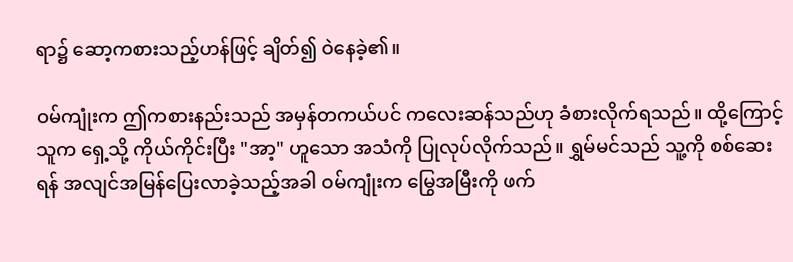ရာ၌ ဆော့ကစားသည့်ဟန်ဖြင့် ချိတ်၍ ဝဲနေခဲ့၏။

ဝမ်ကျုံးက ဤကစားနည်းသည် အမှန်တကယ်ပင် ကလေးဆန်သည်ဟု ခံစားလိုက်ရသည်။ ထို့ကြောင့် သူက ရှေ့သို့ ကိုယ်ကိုင်းပြီး "အာ့" ဟူသော အသံကို ပြုလုပ်လိုက်သည်။ ရွှမ်မင်သည် သူ့ကို စစ်ဆေးရန် အလျင်အမြန်ပြေးလာခဲ့သည့်အခါ ဝမ်ကျုံးက မြွေအမြီးကို ဖက်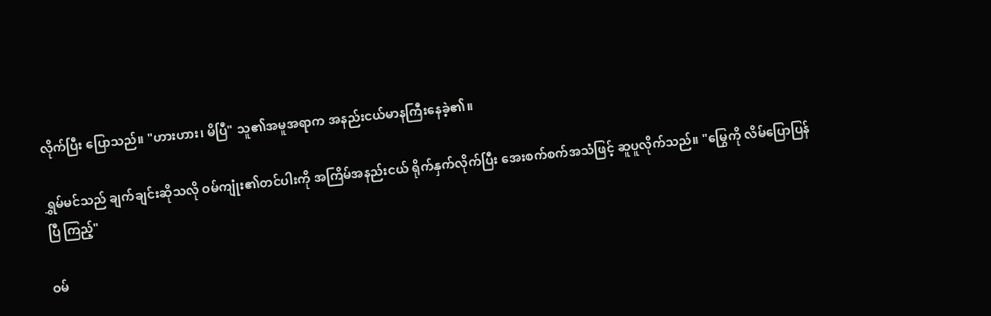လိုက်ပြီး ပြောသည်။ "ဟားဟား၊ မိပြီ" သူ၏အမူအရာက အနည်းငယ်မာနကြီးနေခဲ့၏။

ရွှမ်မင်သည် ချက်ချင်းဆိုသလို ဝမ်ကျုံး၏တင်ပါးကို အကြိမ်အနည်းငယ် ရိုက်နှက်လိုက်ပြီး အေးစက်စက်အသံဖြင့် ဆူပူလိုက်သည်။ "မြွေကို လိမ်ပြောပြန်ပြီ ကြည့်"

ဝမ်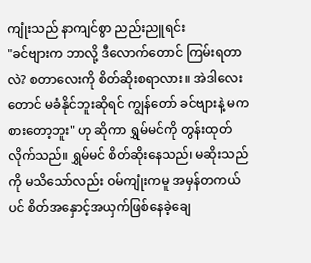ကျုံးသည် နာကျင်စွာ ညည်းညူရင်း
"ခင်ဗျားက ဘာလို့ ဒီလောက်တောင် ကြမ်းရတာလဲ? စတာလေးကို စိတ်ဆိုးစရာလား။ အဲဒါလေးတောင် မခံနိုင်ဘူးဆိုရင် ကျွန်တော် ခင်ဗျားနဲ့ မကစားတော့ဘူး" ဟု ဆိုကာ ရွှမ်မင်ကို တွန်းထုတ်လိုက်သည်။ ရွှမ်မင် စိတ်ဆိုးနေသည်၊ မဆိုးသည်ကို မသိသော်လည်း ဝမ်ကျုံးကမူ အမှန်တကယ်ပင် စိတ်အနှောင့်အယှက်ဖြစ်နေခဲ့ချေ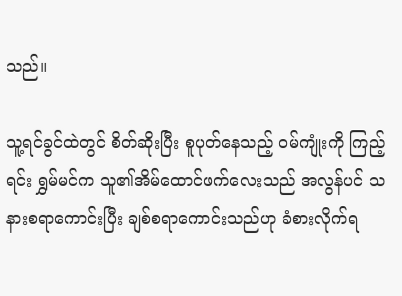သည်။

သူ့ရင်ခွင်ထဲတွင် စိတ်ဆိုးပြီး စူပုတ်နေသည့် ဝမ်ကျုံးကို ကြည့်ရင်း ရွှမ်မင်က သူ၏အိမ်ထောင်ဖက်လေးသည် အလွန်ပင် သနားစရာကောင်းပြီး ချစ်စရာကောင်းသည်ဟု ခံစားလိုက်ရ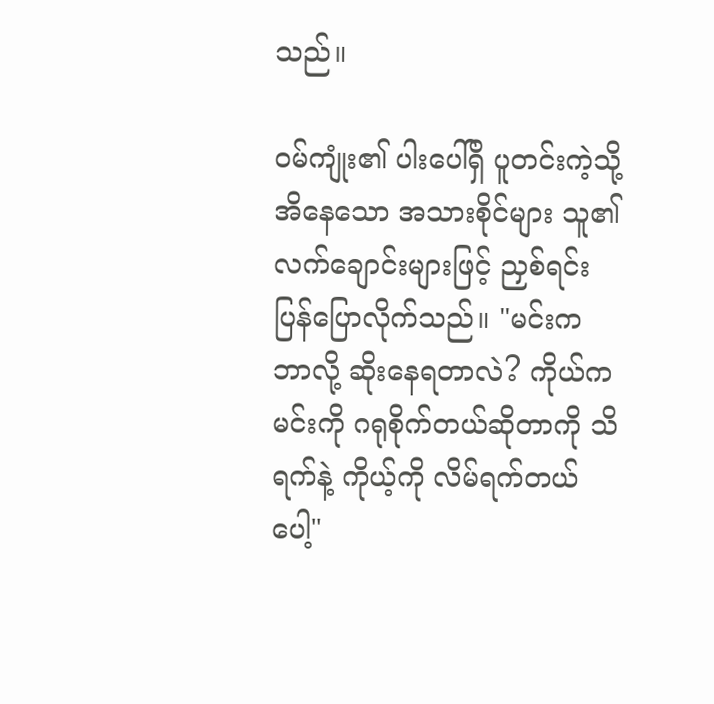သည်။

ဝမ်ကျုံး၏ ပါးပေါ်ရှိ ပူတင်းကဲ့သို့ အိနေသော အသားစိုင်များ သူ၏လက်ချောင်းများဖြင့် ညှစ်ရင်း ပြန်ပြောလိုက်သည်။ "မင်းက ဘာလို့ ဆိုးနေရတာလဲ? ကိုယ်က မင်းကို ဂရုစိုက်တယ်ဆိုတာကို သိရက်နဲ့ ကိုယ့်ကို လိမ်ရက်တယ်ပေါ့"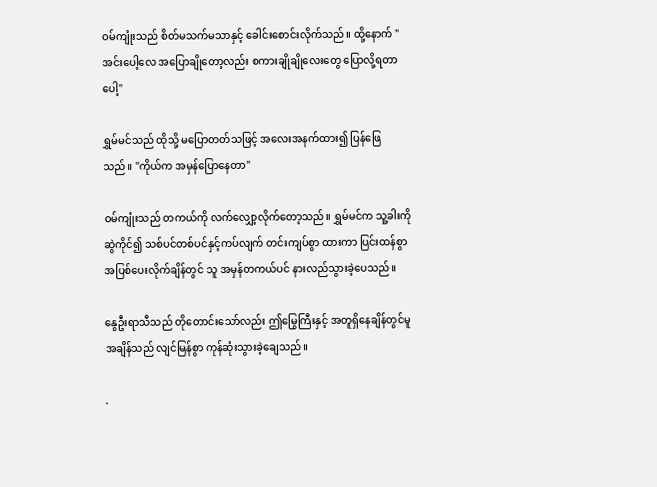ဝမ်ကျုံးသည် စိတ်မသက်မသာနှင့် ခေါင်းစောင်းလိုက်သည်။ ထို့နောက် "အင်းပေါ့လေ အပြောချိုတော့လည်း စကားချိုချိုလေးတွေ ပြောလို့ရတာပေါ့"

ရွှမ်မင်သည် ထိုသို့ မပြောတတ်သဖြင့် အလေးအနက်ထား၍ ပြန်ဖြေသည်။ "ကိုယ်က အမှန်ပြောနေတာ"

ဝမ်ကျုံးသည် တကယ်ကို လက်လျှော့လိုက်တော့သည်။ ရွှမ်မင်က သူ့ခါးကို ဆွဲကိုင်၍ သစ်ပင်တစ်ပင်နှင့်ကပ်လျက် တင်းကျပ်စွာ ထားကာ ပြင်းထန်စွာ အပြစ်ပေးလိုက်ချိန်တွင် သူ အမှန်တကယ်ပင် နားလည်သွားခဲ့ပေသည်။

နွေဦးရာသီသည် တိုတောင်းသော်လည်း ဤမြွေကြီးနှင့် အတူရှိနေချိန်တွင်မူ အချိန်သည် လျင်မြန်စွာ ကုန်ဆုံးသွားခဲ့ချေသည်။

.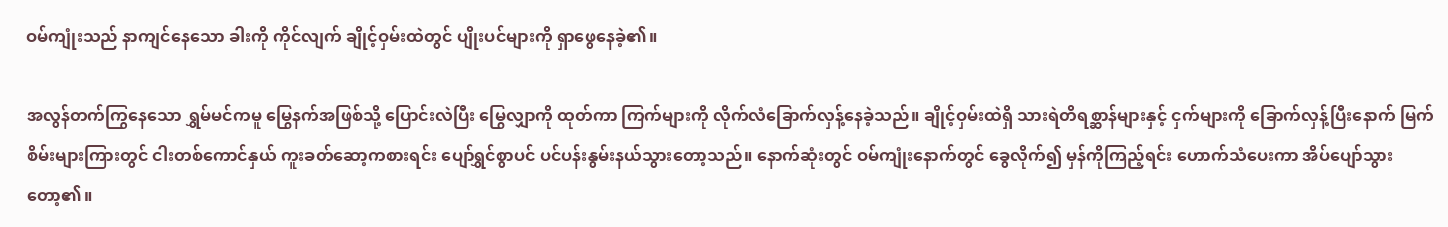ဝမ်ကျုံးသည် နာကျင်နေသော ခါးကို ကိုင်လျက် ချိုင့်ဝှမ်းထဲတွင် ပျိုးပင်များကို ရှာဖွေနေခဲ့၏။

အလွန်တက်ကြွနေသော ရွှမ်မင်ကမူ မြွေနက်အဖြစ်သို့ ပြောင်းလဲပြီး မြွေလျှာကို ထုတ်ကာ ကြက်များကို လိုက်လံခြောက်လှန့်နေခဲ့သည်။ ချိုင့်ဝှမ်းထဲရှိ သားရဲတိရစ္ဆာန်များနှင့် ငှက်များကို ခြောက်လှန့်ပြီးနောက် မြက်စိမ်းများကြားတွင် ငါးတစ်ကောင်နှယ် ကူးခတ်ဆော့ကစားရင်း ပျော်ရွှင်စွာပင် ပင်ပန်းနွမ်းနယ်သွားတော့သည်။ နောက်ဆုံးတွင် ဝမ်ကျုံးနောက်တွင် ခွေလိုက်၍ မှန်ကိုကြည့်ရင်း ဟောက်သံပေးကာ အိပ်ပျော်သွားတော့၏။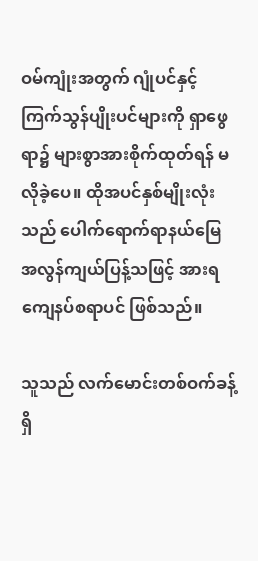ဝမ်ကျုံးအတွက် ဂျုံပင်နှင့် ကြက်သွန်ပျိုးပင်များကို ရှာဖွေရာ၌ များစွာအားစိုက်ထုတ်ရန် မလိုခဲ့ပေ။ ထိုအပင်နှစ်မျိုးလုံးသည် ပေါက်ရောက်ရာနယ်မြေ အလွန်ကျယ်ပြန့်သဖြင့် အားရကျေနပ်စရာပင် ဖြစ်သည်။

သူသည် လက်မောင်းတစ်ဝက်ခန့်ရှိ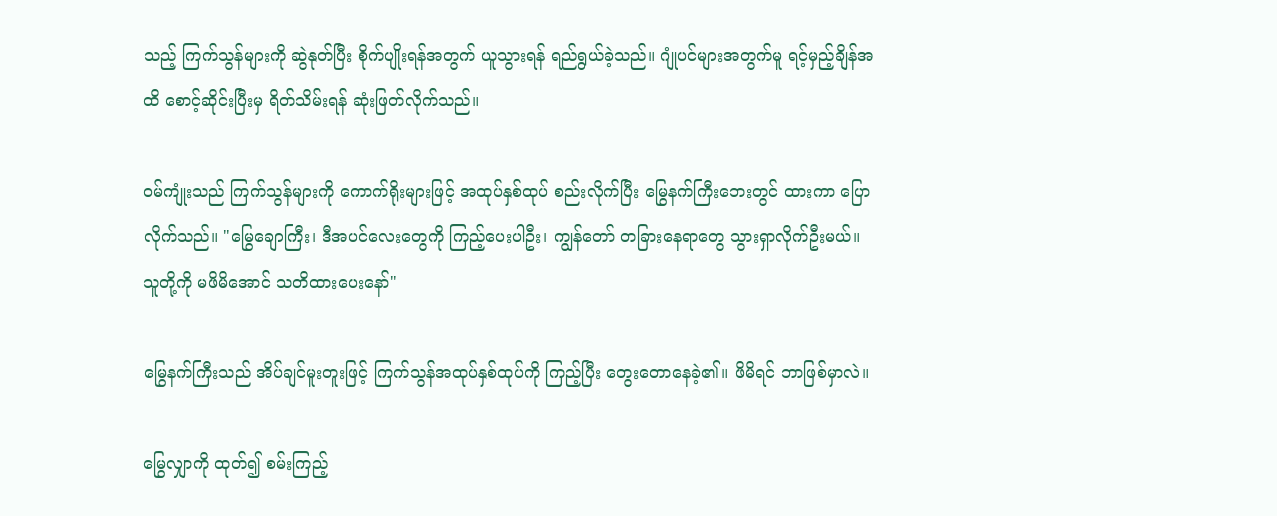သည့် ကြက်သွန်များကို ဆွဲနုတ်ပြီး စိုက်ပျိုးရန်အတွက် ယူသွားရန် ရည်ရွယ်ခဲ့သည်။ ဂျုံပင်များအတွက်မူ ရင့်မှည့်ချိန်အထိ စောင့်ဆိုင်းပြီးမှ ရိတ်သိမ်းရန် ဆုံးဖြတ်လိုက်သည်။

ဝမ်ကျုံးသည် ကြက်သွန်များကို ကောက်ရိုးများဖြင့် အထုပ်နှစ်ထုပ် စည်းလိုက်ပြီး မြွေနက်ကြီးဘေးတွင် ထားကာ ပြောလိုက်သည်။ "မြွေချောကြီး၊ ဒီအပင်လေးတွေကို ကြည့်ပေးပါဦး၊ ကျွန်တော် တခြားနေရာတွေ သွားရှာလိုက်ဦးမယ်။ သူတို့ကို မဖိမိအောင် သတိထားပေးနော်"

မြွေနက်ကြီးသည် အိပ်ချင်မူးတူးဖြင့် ကြက်သွန်အထုပ်နှစ်ထုပ်ကို ကြည့်ပြီး တွေးတောနေခဲ့၏။ ဖိမိရင် ဘာဖြစ်မှာလဲ။

မြွေလျှာကို ထုတ်၍ စမ်းကြည့်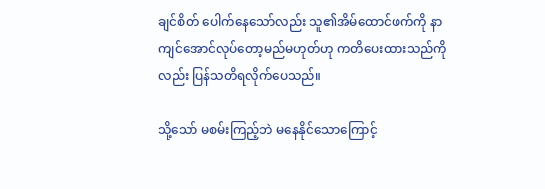ချင်စိတ် ပေါက်နေသော်လည်း သူ၏အိမ်ထောင်ဖက်ကို နာကျင်အောင်လုပ်တော့မည်မဟုတ်ဟု ကတိပေးထားသည်ကိုလည်း ပြန်သတိရလိုက်ပေသည်။

သို့သော် မစမ်းကြည့်ဘဲ မနေနိုင်သောကြောင့်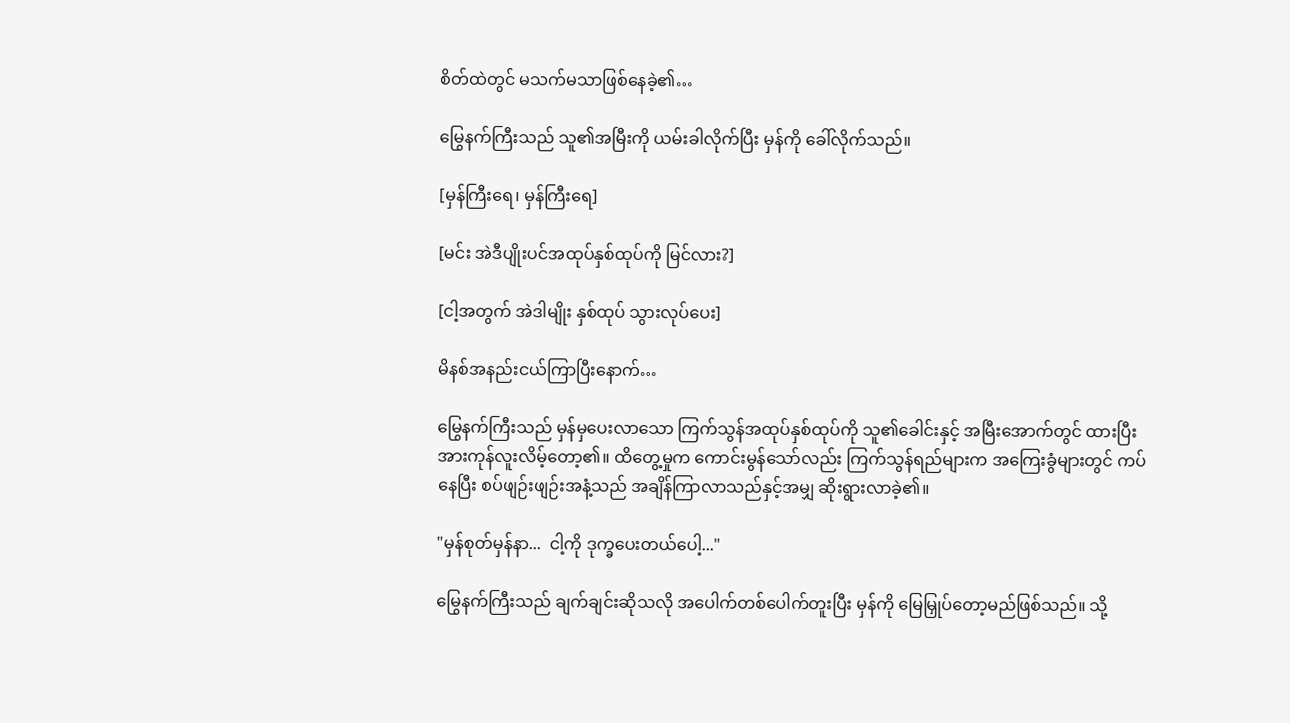စိတ်ထဲတွင် မသက်မသာဖြစ်နေခဲ့၏…

မြွေနက်ကြီးသည် သူ၏အမြီးကို ယမ်းခါလိုက်ပြီး မှန်ကို ခေါ်လိုက်သည်။

[မှန်ကြီးရေ၊ မှန်ကြီးရေ]

[မင်း အဲဒီပျိုးပင်အထုပ်နှစ်ထုပ်ကို မြင်လား?]

[ငါ့အတွက် အဲဒါမျိုး နှစ်ထုပ် သွားလုပ်ပေး]

မိနစ်အနည်းငယ်ကြာပြီးနောက်…

မြွေနက်ကြီးသည် မှန်မှပေးလာသော ကြက်သွန်အထုပ်နှစ်ထုပ်ကို သူ၏ခေါင်းနှင့် အမြီးအောက်တွင် ထားပြီး အားကုန်လူးလိမ့်တော့၏။ ထိတွေ့မှုက ကောင်းမွန်သော်လည်း ကြက်သွန်ရည်များက အကြေးခွံများတွင် ကပ်နေပြီး စပ်ဖျဉ်းဖျဉ်းအနံ့သည် အချိန်ကြာလာသည်နှင့်အမျှ ဆိုးရွားလာခဲ့၏။

"မှန်စုတ်မှန်နာ...  ငါ့ကို ဒုက္ခပေးတယ်ပေါ့..."

မြွေနက်ကြီးသည် ချက်ချင်းဆိုသလို အပေါက်တစ်ပေါက်တူးပြီး မှန်ကို မြေမြှုပ်တော့မည်ဖြစ်သည်။ သို့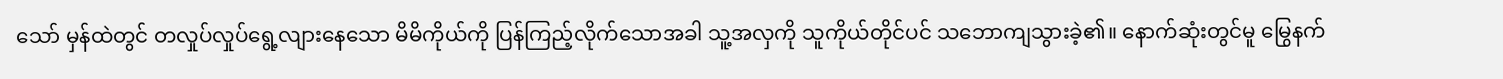သော် မှန်ထဲတွင် တလှုပ်လှုပ်ရွေ့လျားနေသော မိမိကိုယ်ကို ပြန်ကြည့်လိုက်သောအခါ သူ့အလှကို သူကိုယ်တိုင်ပင် သဘောကျသွားခဲ့၏။ နောက်ဆုံးတွင်မူ မြွေနက်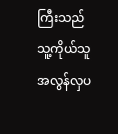ကြီးသည် သူ့ကိုယ်သူ အလွန်လှပ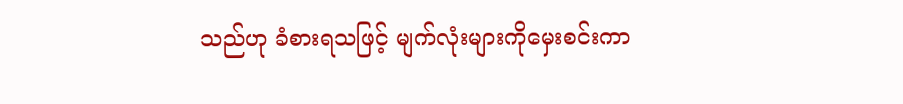သည်ဟု ခံစားရသဖြင့် မျက်လုံးများကိုမှေးစင်းကာ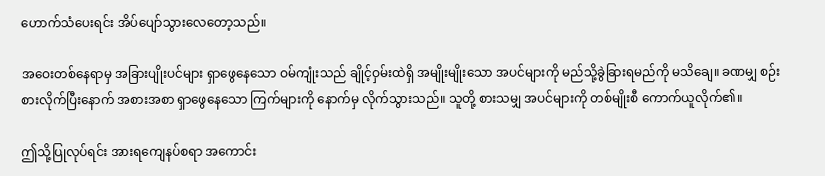ဟောက်သံပေးရင်း အိပ်ပျော်သွားလေတော့သည်။

အဝေးတစ်နေရာမှ အခြားပျိုးပင်များ ရှာဖွေနေသော ဝမ်ကျုံးသည် ချိုင့်ဝှမ်းထဲရှိ အမျိုးမျိုးသော အပင်များကို မည်သို့ခွဲခြားရမည်ကို မသိချေ။ ခဏမျှ စဉ်းစားလိုက်ပြီးနောက် အစားအစာ ရှာဖွေနေသော ကြက်များကို နောက်မှ လိုက်သွားသည်။ သူတို့ စားသမျှ အပင်များကို တစ်မျိုးစီ ကောက်ယူလိုက်၏။

ဤသို့ပြုလုပ်ရင်း အားရကျေနပ်စရာ အကောင်း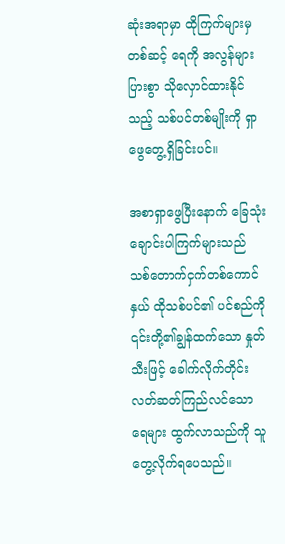ဆုံးအရာမှာ ထိုကြက်များမှတစ်ဆင့် ရေကို အလွန်များပြားစွာ သိုလှောင်ထားနိုင်သည့် သစ်ပင်တစ်မျိုးကို ရှာဖွေတွေ့ရှိခြင်းပင်။

အစာရှာဖွေပြီးနောက် ခြေသုံးချောင်းပါကြက်များသည် သစ်တောက်ငှက်တစ်ကောင်နှယ် ထိုသစ်ပင်၏ ပင်စည်ကို ၎င်းတို့၏ချွန်ထက်သော နှုတ်သီးဖြင့် ခေါက်လိုက်တိုင်း လတ်ဆတ်ကြည်လင်သော ရေများ ထွက်လာသည်ကို သူ တွေ့လိုက်ရပေသည်။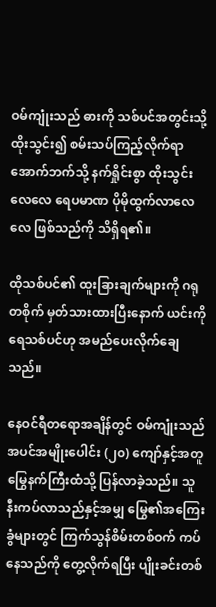ဝမ်ကျုံးသည် ဓားကို သစ်ပင်အတွင်းသို့ ထိုးသွင်း၍ စမ်းသပ်ကြည့်လိုက်ရာ အောက်ဘက်သို့ နက်ရှိုင်းစွာ ထိုးသွင်းလေလေ ရေပမာဏ ပိုမိုထွက်လာလေလေ ဖြစ်သည်ကို သိရှိရ၏။

ထိုသစ်ပင်၏ ထူးခြားချက်များကို ဂရုတစိုက် မှတ်သားထားပြီးနောက် ယင်းကို ရေသစ်ပင်ဟု အမည်ပေးလိုက်ချေသည်။

နေဝင်ရီတရောအချိန်တွင် ဝမ်ကျုံးသည် အပင်အမျိုးပေါင်း (၂၀) ကျော်နှင့်အတူ မြွေနက်ကြီးထံသို့ ပြန်လာခဲ့သည်။ သူ နီးကပ်လာသည်နှင့်အမျှ မြွေ၏အကြေးခွံများတွင် ကြက်သွန်စိမ်းတစ်ဝက် ကပ်နေသည်ကို တွေ့လိုက်ရပြီး ပျိုးခင်းတစ်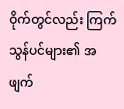ဝိုက်တွင်လည်း ကြက်သွန်ပင်များ၏ အဖျက်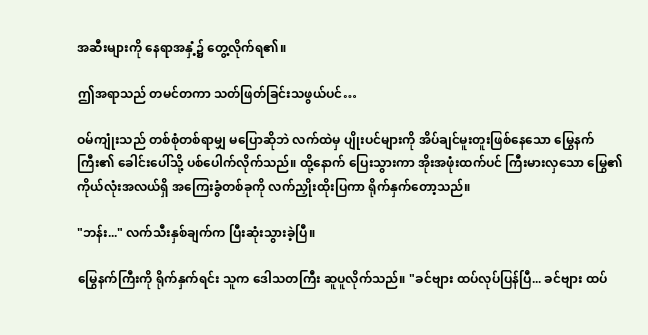အဆီးများကို နေရာအနှံ့၌ တွေ့လိုက်ရ၏။

ဤအရာသည် တမင်တကာ သတ်ဖြတ်ခြင်းသဖွယ်ပင်…

ဝမ်ကျုံးသည် တစ်စုံတစ်ရာမျှ မပြောဆိုဘဲ လက်ထဲမှ ပျိုးပင်များကို အိပ်ချင်မူးတူးဖြစ်နေသော မြွေနက်ကြီး၏ ခေါင်းပေါ်သို့ ပစ်ပေါက်လိုက်သည်။ ထို့နောက် ပြေးသွားကာ အိုးအဖုံးထက်ပင် ကြီးမားလှသော မြွေ၏ကိုယ်လုံးအလယ်ရှိ အကြေးခွံတစ်ခုကို လက်ညှိုးထိုးပြကာ ရိုက်နှက်တော့သည်။

"ဘန်း..." လက်သီးနှစ်ချက်က ပြီးဆုံးသွားခဲ့ပြီ။

မြွေနက်ကြီးကို ရိုက်နှက်ရင်း သူက ဒေါသတကြီး ဆူပူလိုက်သည်။ "ခင်ဗျား ထပ်လုပ်ပြန်ပြီ... ခင်ဗျား ထပ်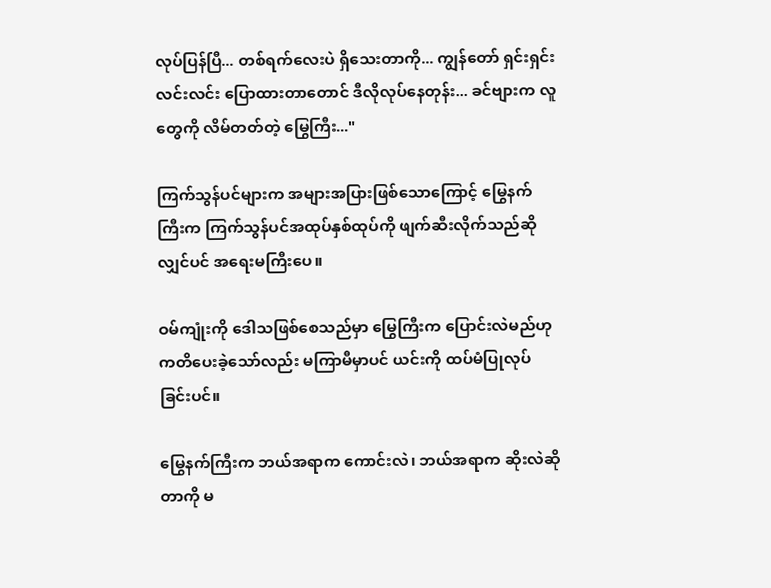လုပ်ပြန်ပြီ... တစ်ရက်လေးပဲ ရှိသေးတာကို... ကျွန်တော် ရှင်းရှင်းလင်းလင်း ပြောထားတာတောင် ဒီလိုလုပ်နေတုန်း... ခင်ဗျားက လူတွေကို လိမ်တတ်တဲ့ မြွေကြီး..."

ကြက်သွန်ပင်များက အများအပြားဖြစ်သောကြောင့် မြွေနက်ကြီးက ကြက်သွန်ပင်အထုပ်နှစ်ထုပ်ကို ဖျက်ဆီးလိုက်သည်ဆိုလျှင်ပင် အရေးမကြီးပေ။

ဝမ်ကျုံးကို ဒေါသဖြစ်စေသည်မှာ မြွေကြီးက ပြောင်းလဲမည်ဟု ကတိပေးခဲ့သော်လည်း မကြာမီမှာပင် ယင်းကို ထပ်မံပြုလုပ်ခြင်းပင်။

မြွေနက်ကြီးက ဘယ်အရာက ကောင်းလဲ၊ ဘယ်အရာက ဆိုးလဲဆိုတာကို မ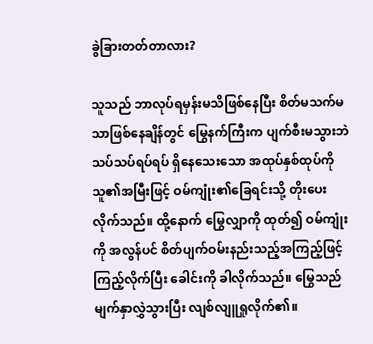ခွဲခြားတတ်တာလား?

သူသည် ဘာလုပ်ရမှန်းမသိဖြစ်နေပြီး စိတ်မသက်မသာဖြစ်နေချိန်တွင် မြွေနက်ကြီးက ပျက်စီးမသွားဘဲ သပ်သပ်ရပ်ရပ် ရှိနေသေးသော အထုပ်နှစ်ထုပ်ကို သူ၏အမြီးဖြင့် ဝမ်ကျုံး၏ခြေရင်းသို့ တိုးပေးလိုက်သည်။ ထို့နောက် မြွေလျှာကို ထုတ်၍ ဝမ်ကျုံးကို အလွန်ပင် စိတ်ပျက်ဝမ်းနည်းသည့်အကြည့်ဖြင့် ကြည့်လိုက်ပြီး ခေါင်းကို ခါလိုက်သည်။ မြွေသည် မျက်နှာလွှဲသွားပြီး လျစ်လျူရှုလိုက်၏။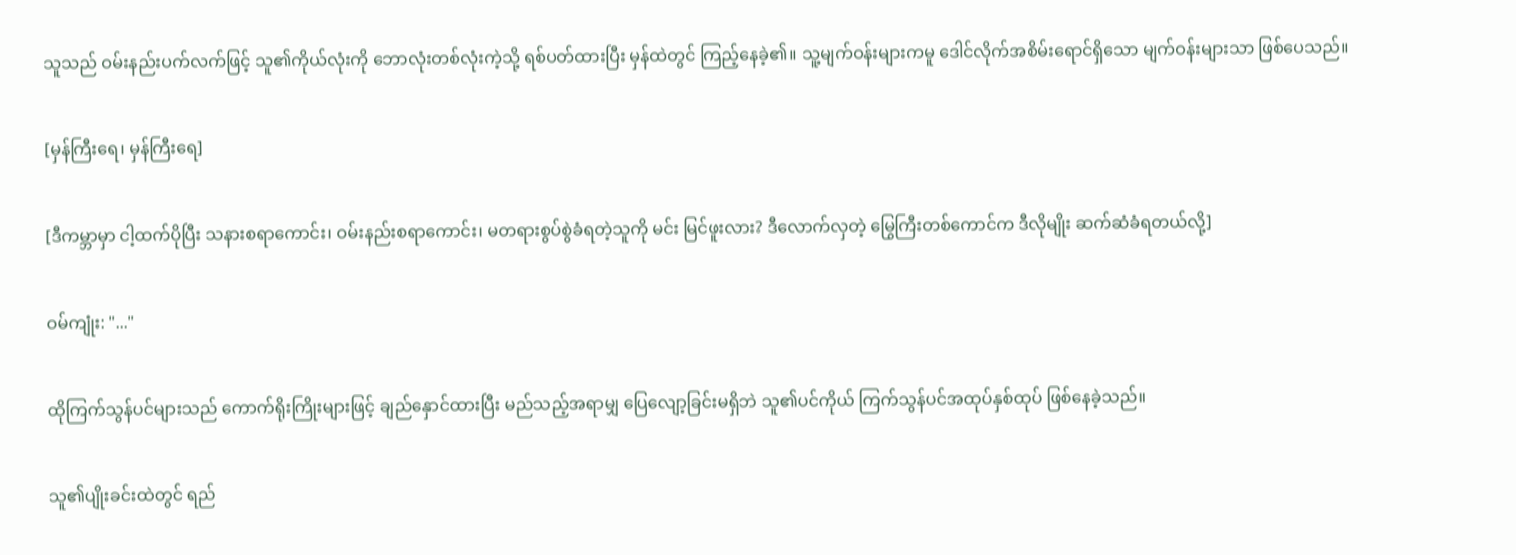သူသည် ဝမ်းနည်းပက်လက်ဖြင့် သူ၏ကိုယ်လုံးကို ဘောလုံးတစ်လုံးကဲ့သို့ ရစ်ပတ်ထားပြီး မှန်ထဲတွင် ကြည့်နေခဲ့၏။ သူ့မျက်ဝန်းများကမူ ဒေါင်လိုက်အစိမ်းရောင်ရှိသော မျက်ဝန်းများသာ ဖြစ်ပေသည်။

[မှန်ကြီးရေ၊ မှန်ကြီးရေ]

[ဒီကမ္ဘာမှာ ငါ့ထက်ပိုပြီး သနားစရာကောင်း၊ ဝမ်းနည်းစရာကောင်း၊ မတရားစွပ်စွဲခံရတဲ့သူကို မင်း မြင်ဖူးလား? ဒီလောက်လှတဲ့ မြွေကြီးတစ်ကောင်က ဒီလိုမျိုး ဆက်ဆံခံရတယ်လို့]

ဝမ်ကျုံး: "..."

ထိုကြက်သွန်ပင်များသည် ကောက်ရိုးကြိုးများဖြင့် ချည်နှောင်ထားပြီး မည်သည့်အရာမျှ ပြေလျော့ခြင်းမရှိဘဲ သူ၏ပင်ကိုယ် ကြက်သွန်ပင်အထုပ်နှစ်ထုပ် ဖြစ်နေခဲ့သည်။

သူ၏ပျိုးခင်းထဲတွင် ရည်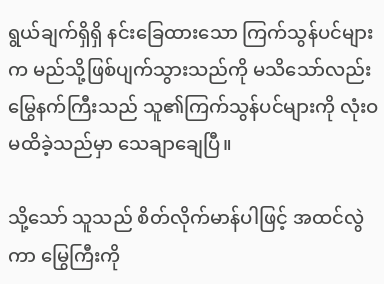ရွယ်ချက်ရှိရှိ နင်းခြေထားသော ကြက်သွန်ပင်များက မည်သို့ဖြစ်ပျက်သွားသည်ကို မသိသော်လည်း မြွေနက်ကြီးသည် သူ၏ကြက်သွန်ပင်များကို လုံးဝမထိခဲ့သည်မှာ သေချာချေပြီ။

သို့သော် သူသည် စိတ်လိုက်မာန်ပါဖြင့် အထင်လွဲကာ မြွေကြီးကို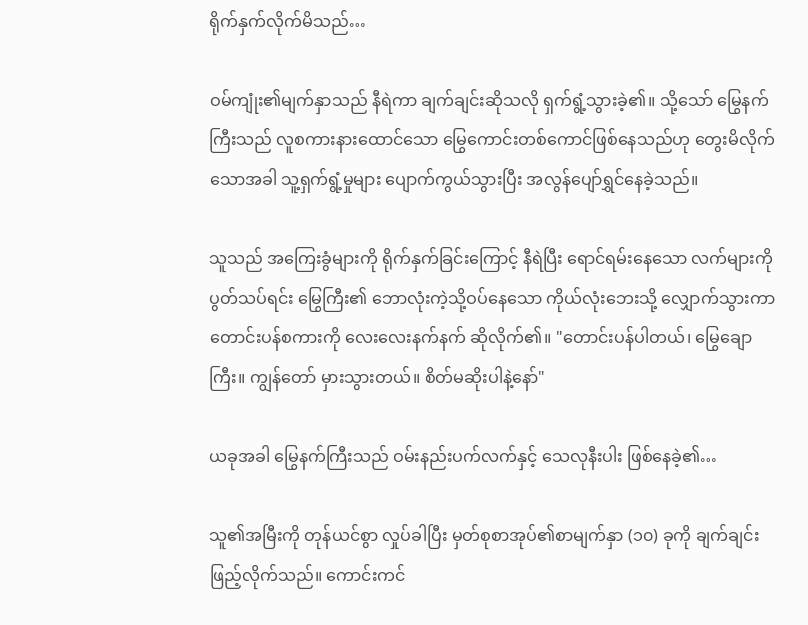ရိုက်နှက်လိုက်မိသည်…

ဝမ်ကျုံး၏မျက်နှာသည် နီရဲကာ ချက်ချင်းဆိုသလို ရှက်ရွံ့သွားခဲ့၏။ သို့သော် မြွေနက်ကြီးသည် လူစကားနားထောင်သော မြွေကောင်းတစ်ကောင်ဖြစ်နေသည်ဟု တွေးမိလိုက်သောအခါ သူ့ရှက်ရွံ့မှုများ ပျောက်ကွယ်သွားပြီး အလွန်ပျော်ရွှင်နေခဲ့သည်။

သူသည် အကြေးခွံများကို ရိုက်နှက်ခြင်းကြောင့် နီရဲပြီး ရောင်ရမ်းနေသော လက်များကို ပွတ်သပ်ရင်း မြွေကြီး၏ ဘောလုံးကဲ့သို့‌ဝပ်နေ‌သော ကိုယ်လုံးဘေးသို့ လျှောက်သွားကာ တောင်းပန်စကားကို လေးလေးနက်နက် ဆိုလိုက်၏။ "တောင်းပန်ပါတယ်၊ မြွေချောကြီး။ ကျွန်တော် မှားသွားတယ်။ စိတ်မဆိုးပါနဲ့နော်"

ယခုအခါ မြွေနက်ကြီးသည် ဝမ်းနည်းပက်လက်နှင့် သေလုနီးပါး ဖြစ်နေခဲ့၏…

သူ၏အမြီးကို တုန်ယင်စွာ လှုပ်ခါပြီး မှတ်စုစာအုပ်၏စာမျက်နှာ (၁၀) ခုကို ချက်ချင်းဖြည့်လိုက်သည်။ ကောင်းကင်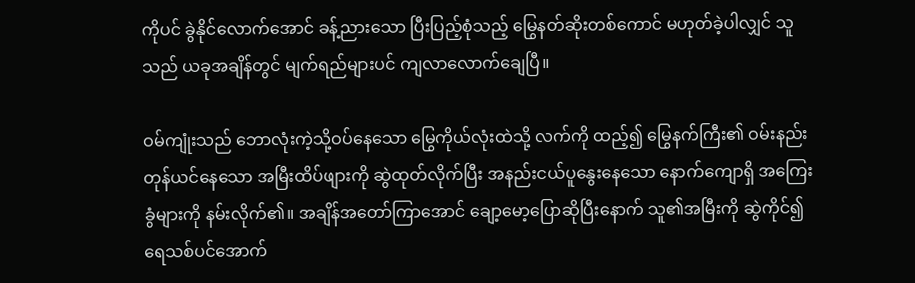ကိုပင် ခွဲနိုင်လောက်အောင် ခန့်ညားသော ပြီးပြည့်စုံသည့် မြွေနတ်ဆိုးတစ်ကောင် မဟုတ်ခဲ့ပါလျှင် သူသည် ယခုအချိန်တွင် မျက်ရည်များပင် ကျလာလောက်ချေပြီ။

ဝမ်ကျုံးသည် ဘောလုံးကဲ့သို့‌ဝပ်နေ‌သော မြွေကိုယ်လုံးထဲသို့ လက်ကို ထည့်၍ မြွေနက်ကြီး၏ ဝမ်းနည်းတုန်ယင်နေသော အမြီးထိပ်ဖျားကို ဆွဲထုတ်လိုက်ပြီး အနည်းငယ်ပူနွေးနေသော နောက်ကျောရှိ အကြေးခွံများကို နမ်းလိုက်၏။ အချိန်အတော်ကြာအောင် ချော့မော့ပြောဆိုပြီးနောက် သူ၏အမြီးကို ဆွဲကိုင်၍ ရေသစ်ပင်အောက်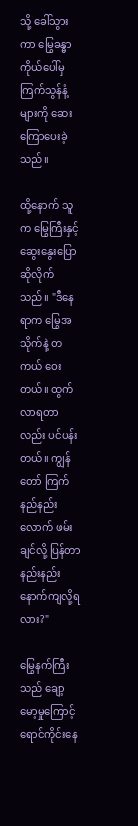သို့ ခေါ်သွားကာ မြွေခန္ဓာကိုယ်ပေါ်မှ ကြက်သွန်နံ့များကို ဆေးကြောပေးခဲ့သည်။

ထို့နောက် သူက မြွေကြီးနှင့် ဆွေးနွေးပြောဆိုလိုက်သည်။ "ဒီနေရာက မြွေအသိုက်နဲ့ တကယ် ဝေးတယ်။ ထွက်လာရတာလည်း ပင်ပန်းတယ်။ ကျွန်တော် ကြက်နည်နည်းလောက် ဖမ်းချင်လို့ ပြန်တာ နည်းနည်းနောက်ကျလို့ရလား?"

မြွေနက်ကြီးသည် ချော့မော့မှုကြောင့် ရောင်ကိုင်းနေ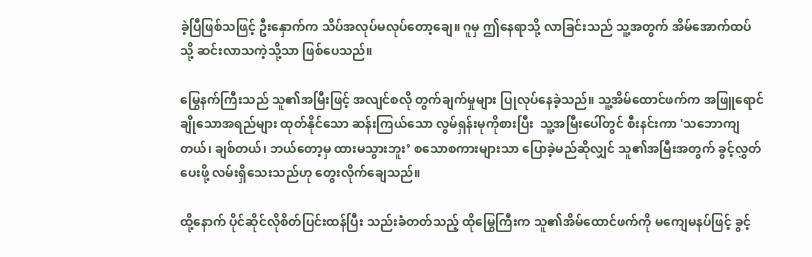ခဲ့ပြီဖြစ်သဖြင့် ဦးနှောက်က သိပ်အလုပ်မလုပ်တော့ချေ။ ဂူမှ ဤနေရာသို့ လာခြင်းသည် သူ့အတွက် အိမ်အောက်ထပ်သို့ ဆင်းလာသကဲ့သို့သာ ဖြစ်ပေသည်။

မြွေနက်ကြီးသည် သူ၏အမြီးဖြင့် အလျင်စလို တွက်ချက်မှုများ ပြုလုပ်နေခဲ့သည်။ သူ့အိမ်ထောင်ဖက်က အဖြူရောင်ချိုသောအရည်များ ထုတ်နိုင်သော ဆန်းကြယ်သော လွမ်ရှန်းမုကိုစားပြီး  သူ့အမြီးပေါ်တွင် စီးနင်းကာ 'သဘောကျတယ်၊ ချစ်တယ်၊ ဘယ်တော့မှ ထားမသွားဘူး’ စသောစကားများသာ ပြောခဲ့မည်ဆိုလျှင် သူ၏အမြီးအတွက် ခွင့်လွှတ်ပေးဖို့ လမ်းရှိသေးသည်ဟု တွေးလိုက်ချေသည်။

ထို့နောက် ပိုင်ဆိုင်လိုစိတ်ပြင်းထန်ပြီး သည်းခံတတ်သည့် ထိုမြွေကြီးက သူ၏အိမ်ထောင်ဖက်ကို မကျေမနပ်ဖြင့် ခွင့်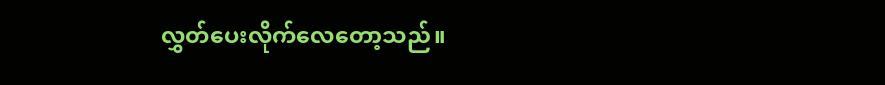လွှတ်ပေးလိုက်လေတော့သည်။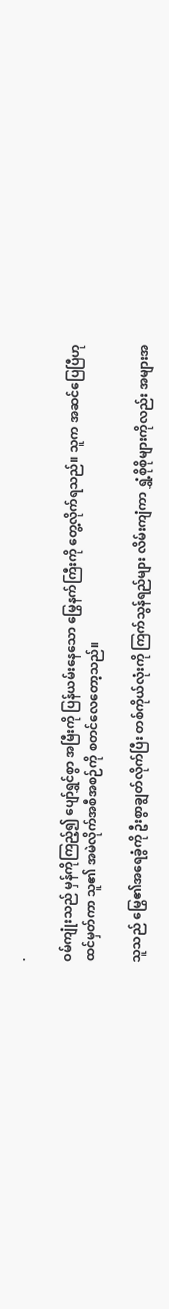.

ဝမ်ကျုံးသည် မှန်ကိုကြည့်၍ ပျော်ရွှင်စွာ အမြီးကို ပြန်ယမ်းနေသော မြွေနက်ကြီးကို တွေ့လိုက်ရသည်။ သူက အဆင်ပြေပြီဟု ထင်မှတ်ကာ သူ၏ အမဲလိုက်အစီအစဉ်ကို စတင်လေတော့သည်။

သူသည် မြွေ၏အရေခွံကို ဦးစွာချွတ်လိုက်ပြီး တစ်ကိုယ်လုံးကို ကြက်သွန်ရည်များ လိမ်းကျံကာ ရွှံ့စိုစိုများကိုလည်း အများအ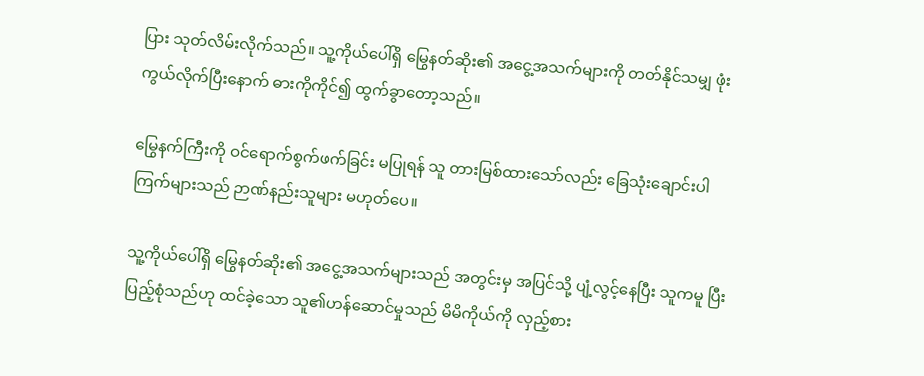ပြား သုတ်လိမ်းလိုက်သည်။ သူ့ကိုယ်ပေါ်ရှိ မြွေနတ်ဆိုး၏ အငွေ့အသက်များကို တတ်နိုင်သမျှ ဖုံးကွယ်လိုက်ပြီးနောက် ဓားကိုကိုင်၍ ထွက်ခွာတော့သည်။

မြွေနက်ကြီးကို ဝင်ရောက်စွက်ဖက်ခြင်း မပြုရန် သူ တားမြစ်ထားသော်လည်း ခြေသုံးချောင်းပါကြက်များသည် ဉာဏ်နည်းသူများ မဟုတ်ပေ။

သူ့ကိုယ်ပေါ်ရှိ မြွေနတ်ဆိုး၏ အငွေ့အသက်များသည် အတွင်းမှ အပြင်သို့ ပျံ့လွင့်နေပြီး သူကမူ ပြီးပြည့်စုံသည်ဟု ထင်ခဲ့သော သူ၏ဟန်ဆောင်မှုသည် မိမိကိုယ်ကို လှည့်စား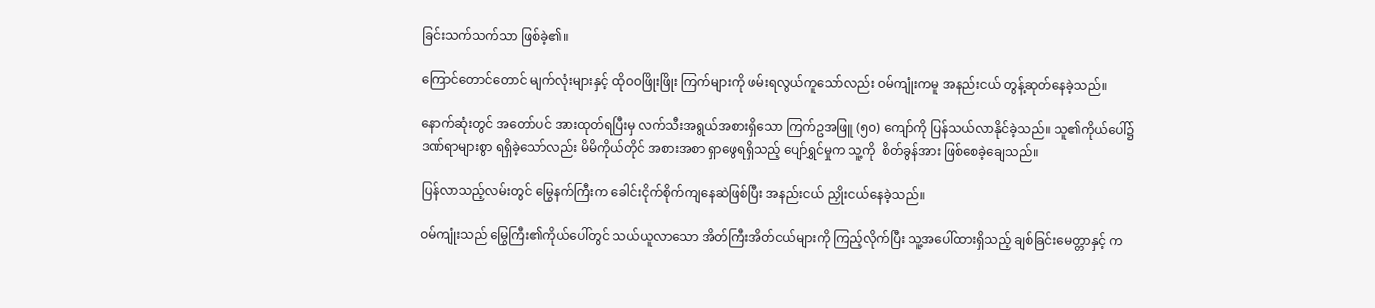ခြင်းသက်သက်သာ ဖြစ်ခဲ့၏။

ကြောင်တောင်တောင် မျက်လုံးများနှင့် ထိုဝဝဖြိုးဖြိုး ကြက်များကို ဖမ်းရလွယ်ကူသော်လည်း ဝမ်ကျုံးကမူ အနည်းငယ် တွန့်ဆုတ်နေခဲ့သည်။

နောက်ဆုံးတွင် အတော်ပင် အားထုတ်ရပြီးမှ လက်သီးအရွယ်အစားရှိသော ကြက်ဥအဖြူ (၅၀) ကျော်ကို ပြန်သယ်လာနိုင်ခဲ့သည်။ သူ၏ကိုယ်ပေါ်၌ ဒဏ်ရာများစွာ ရရှိခဲ့သော်လည်း မိမိကိုယ်တိုင် အစားအစာ ရှာဖွေရရှိသည့် ပျော်ရွှင်မှုက သူ့ကို  စိတ်ခွန်အား ဖြစ်စေခဲ့ချေသည်။

ပြန်လာသည့်လမ်းတွင် မြွေနက်ကြီးက ခေါင်းငိုက်စိုက်ကျနေဆဲဖြစ်ပြီး အနည်းငယ် ညှိုးငယ်နေခဲ့သည်။

ဝမ်ကျုံးသည် မြွေကြီး၏ကိုယ်ပေါ်တွင် သယ်ယူလာသော အိတ်ကြီးအိတ်ငယ်များကို ကြည့်လိုက်ပြီး သူ့အပေါ်ထားရှိသည့် ချစ်ခြင်းမေတ္တာနှင့် က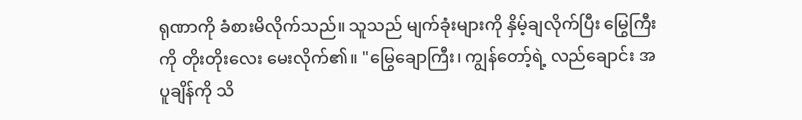ရုဏာကို ခံစားမိလိုက်သည်။ သူသည် မျက်ခုံးများကို နှိမ့်ချလိုက်ပြီး မြွေကြီးကို တိုးတိုးလေး မေးလိုက်၏။ "မြွေချောကြီး၊ ကျွန်တော့်ရဲ့ လည်ချောင်း အပူချိန်ကို သိ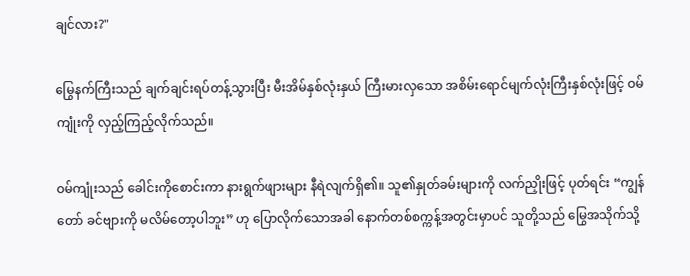ချင်လား?"

မြွေနက်ကြီးသည် ချက်ချင်းရပ်တန့်သွားပြီး မီးအိမ်နှစ်လုံးနှယ် ကြီးမားလှသော အစိမ်းရောင်မျက်လုံးကြီးနှစ်လုံးဖြင့် ဝမ်ကျုံးကို လှည့်ကြည့်လိုက်သည်။

ဝမ်ကျုံးသည် ခေါင်းကိုစောင်းကာ နားရွက်ဖျားများ နီရဲလျက်ရှိ၏။ သူ၏နှုတ်ခမ်းများကို လက်ညှိုးဖြင့် ပုတ်ရင်း “ကျွန်တော် ခင်ဗျားကို မလိမ်တော့ပါဘူး” ဟု ပြောလိုက်သောအခါ နောက်တစ်စက္ကန့်အတွင်းမှာပင် သူတို့သည် မြွေအသိုက်သို့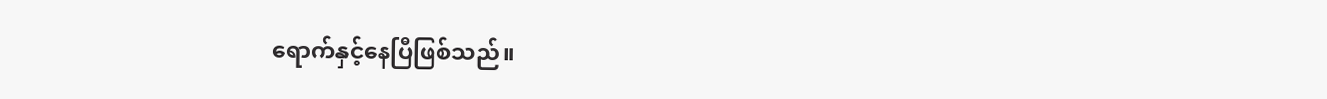ရောက်နှင့်နေပြီဖြစ်သည်။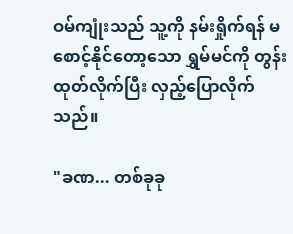ဝမ်ကျုံးသည် သူ့ကို နမ်းရှိုက်ရန် မစောင့်နိုင်တော့သော ရွှမ်မင်ကို တွန်းထုတ်လိုက်ပြီး လှည့်ပြောလိုက်သည်။

"ခဏ... တစ်ခုခု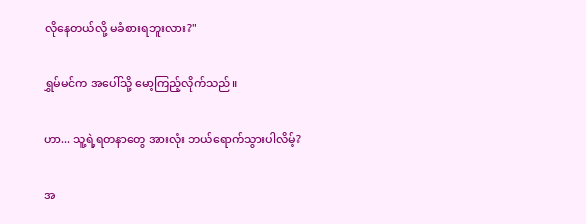လိုနေတယ်လို့ မခံစားရဘူးလား?"

ရွှမ်မင်က အပေါ်သို့ မော့ကြည့်လိုက်သည်။

ဟာ... သူ့ရဲ့ရတနာတွေ အားလုံး ဘယ်ရောက်သွားပါလိမ့်?

အ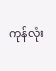ကုန်လုံး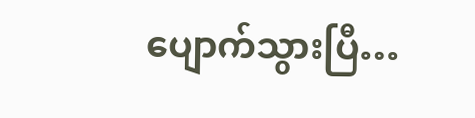ပျောက်သွားပြီ…